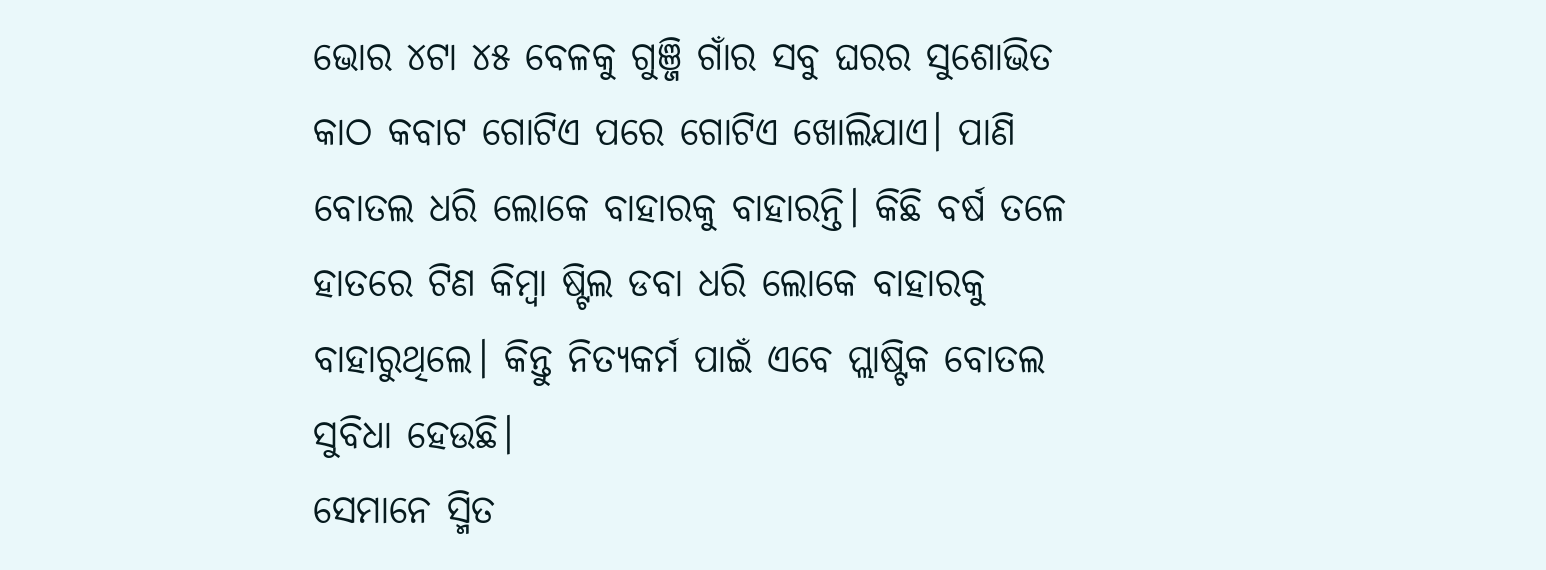ଭୋର ୪ଟା ୪୫ ବେଳକୁ ଗୁଞ୍ଜି ଗାଁର ସବୁ ଘରର ସୁଶୋଭିତ କାଠ କବାଟ ଗୋଟିଏ ପରେ ଗୋଟିଏ ଖୋଲିଯାଏ। ପାଣି ବୋତଲ ଧରି ଲୋକେ ବାହାରକୁ ବାହାରନ୍ତି। କିଛି ବର୍ଷ ତଳେ ହାତରେ ଟିଣ କିମ୍ବା ଷ୍ଟିଲ ଡବା ଧରି ଲୋକେ ବାହାରକୁ ବାହାରୁଥିଲେ। କିନ୍ତୁ ନିତ୍ୟକର୍ମ ପାଇଁ ଏବେ ପ୍ଲାଷ୍ଟିକ ବୋତଲ ସୁବିଧା ହେଉଛି।
ସେମାନେ ସ୍ମିତ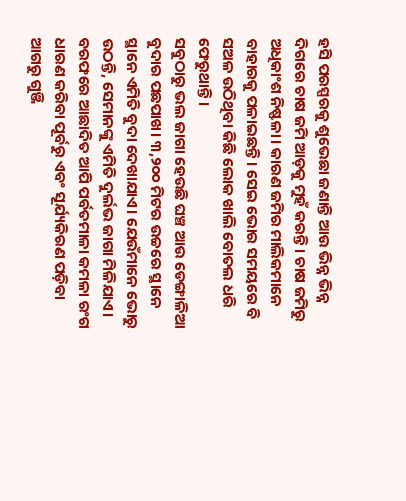ହସି ପରସ୍ପରକୁ ଶୁଭେଛା ଜଣାନ୍ତି ଆଉ ଭିନ୍ନ ଭିନ୍ନ ଦିଗରେ ଚାଷ ଜମି ଆଡ଼କୁ ମୁହଁ କରନ୍ତି। ଚାଷ ଜମିରୁ ଅଧିକାଂଶ ନିଷ୍ଫଳା। କାରଣ ଜମିର ମାଲିକମାନେ ବାହାରକୁ ପଳାଇଛନ୍ତି। ସେଇ ଭୋର ସମୟରେ ବି ସଅଳ ଉଠିଥିବା କିଛି ଲୋକ ଖାଲି ବୋତଲ ଧରି ଫେରୁଥାନ୍ତି।
ସବୁଠାରୁ ଭଲ ଜାଗା ହେଉଛି ଘଞ୍ଚ ଆଉ ଡେଙ୍ଗାଳିଆ ବୁଦାର ପଛପାଖ। ୩,୨୦୦ ମିଟର ଉଚ୍ଚରେ ସ୍ଥାନେ ସ୍ଥାନେ ଏମିତି ବୁଦା ଦେଖାଯାଏ। ଯେଉଁମାନେ ଭୋରୁ ଉଠନ୍ତି, ସେମାନଙ୍କୁ ଏମିତି ଦୁର୍ଲଭ ଜାଗା ମିଳିଯାଏ। ବରଫରେ ଆଛାଦିତ ଆପି ପର୍ବତମାଳା କମଳା ରଂଗ ଧାରଣ କରିବା ପୂର୍ବରୁ ଏବଂ ସୂର୍ଯ୍ୟକିରଣ ପଡ଼ିବା ଆଗରୁ ଗୁଞ୍ଜି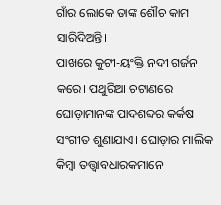ଗାଁର ଲୋକେ ତାଙ୍କ ଶୌଚ କାମ ସାରିଦିଅନ୍ତି।
ପାଖରେ କୁଟୀ-ୟଂକ୍ତି ନଦୀ ଗର୍ଜନ କରେ। ପଥୁରିଆ ଚଟାଣରେ ଘୋଡ଼ାମାନଙ୍କ ପାଦଶବ୍ଦର କର୍କଷ ସଂଗୀତ ଶୁଣାଯାଏ। ଘୋଡ଼ାର ମାଲିକ କିମ୍ବା ତତ୍ତ୍ୱାବଧାରକମାନେ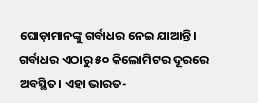ଘୋଡ଼ାମାନଙ୍କୁ ଗର୍ବାଧର ନେଇ ଯାଆନ୍ତି। ଗର୍ବାଧର ଏଠାରୁ ୫୦ କିଲୋମିଟର ଦୂରରେ ଅବସ୍ଥିତ। ଏହା ଭାରତ-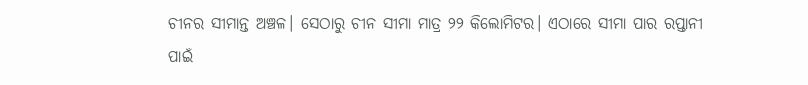ଚୀନର ସୀମାନ୍ତ ଅଞ୍ଚଳ। ସେଠାରୁ ଚୀନ ସୀମା ମାତ୍ର ୨୨ କିଲୋମିଟର। ଏଠାରେ ସୀମା ପାର ରପ୍ତାନୀ ପାଇଁ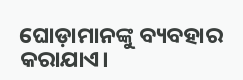ଘୋଡ଼ାମାନଙ୍କୁ ବ୍ୟବହାର କରାଯାଏ।